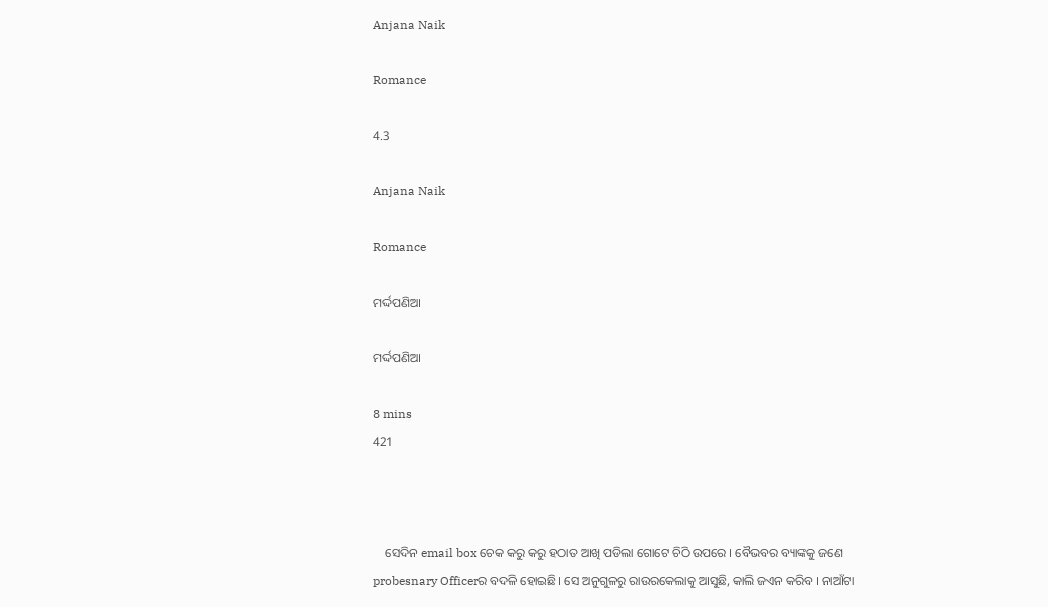Anjana Naik

Romance

4.3

Anjana Naik

Romance

ମର୍ଦ୍ଦପଣିଆ

ମର୍ଦ୍ଦପଣିଆ

8 mins
421



    ସେଦିନ email box ଚେକ କରୁ କରୁ ହଠାତ ଆଖି ପଡିଲା ଗୋଟେ ଚିଠି ଉପରେ । ବୈଭବର ବ୍ୟାଙ୍କକୁ ଜଣେ probesnary Officerର ବଦଳି ହୋଇଛି। ସେ ଅନୁଗୁଳରୁ ରାଉରକେଲାକୁ ଆସୁଛି, କାଲି ଜଏନ କରିବ । ନାଆଁଟା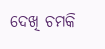ଦେଖି ଚମକି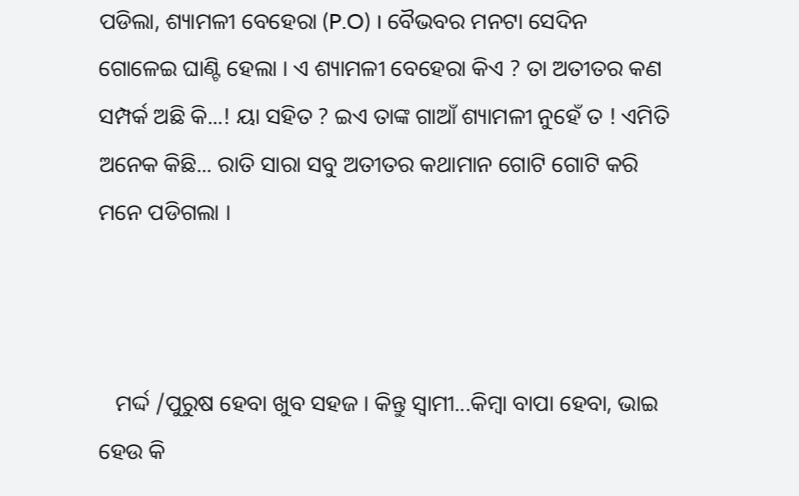ପଡିଲା, ଶ୍ୟାମଳୀ ବେହେରା (P.O) । ବୈଭବର ମନଟା ସେଦିନ ଗୋଳେଇ ଘାଣ୍ଟି ହେଲା । ଏ ଶ୍ୟାମଳୀ ବେହେରା କିଏ ? ତା ଅତୀତର କଣ ସମ୍ପର୍କ ଅଛି କି...! ୟା ସହିତ ? ଇଏ ତାଙ୍କ ଗାଆଁ ଶ୍ୟାମଳୀ ନୁହେଁ ତ ! ଏମିତି ଅନେକ କିଛି... ରାତି ସାରା ସବୁ ଅତୀତର କଥାମାନ ଗୋଟି ଗୋଟି କରି ମନେ ପଡିଗଲା ।



   ମର୍ଦ୍ଦ /ପୁରୁଷ ହେବା ଖୁବ ସହଜ । କିନ୍ତୁ ସ୍ଵାମୀ...କିମ୍ବା ବାପା ହେବା, ଭାଇ ହେଉ କି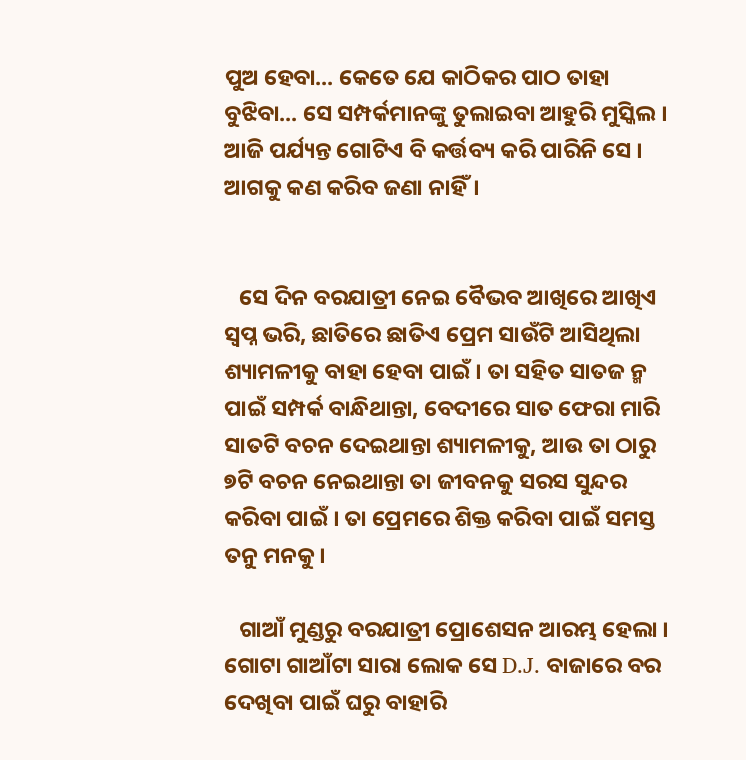ପୁଅ ହେବା... କେତେ ଯେ କାଠିକର ପାଠ ତାହା ବୁଝିବା... ସେ ସମ୍ପର୍କମାନଙ୍କୁ ତୁଲାଇବା ଆହୁରି ମୁସ୍କିଲ । ଆଜି ପର୍ଯ୍ୟନ୍ତ ଗୋଟିଏ ବି କର୍ତ୍ତବ୍ୟ କରି ପାରିନି ସେ । ଆଗକୁ କଣ କରିବ ଜଣା ନାହିଁ।


   ସେ ଦିନ ବରଯାତ୍ରୀ ନେଇ ବୈଭବ ଆଖିରେ ଆଖିଏ ସ୍ଵପ୍ନ ଭରି, ଛାତିରେ ଛାତିଏ ପ୍ରେମ ସାଉଁଟି ଆସିଥିଲା ଶ୍ୟାମଳୀକୁ ବାହା ହେବା ପାଇଁ । ତା ସହିତ ସାତଜ ନ୍ମ ପାଇଁ ସମ୍ପର୍କ ବାନ୍ଧିଥାନ୍ତା, ବେଦୀରେ ସାତ ଫେରା ମାରି ସାତଟି ବଚନ ଦେଇଥାନ୍ତା ଶ୍ୟାମଳୀକୁ, ଆଉ ତା ଠାରୁ ୭ଟି ବଚନ ନେଇଥାନ୍ତା ତା ଜୀବନକୁ ସରସ ସୁନ୍ଦର କରିବା ପାଇଁ । ତା ପ୍ରେମରେ ଶିକ୍ତ କରିବା ପାଇଁ ସମସ୍ତ ତନୁ ମନକୁ ।

   ଗାଆଁ ମୁଣ୍ଡରୁ ବରଯାତ୍ରୀ ପ୍ରୋଶେସନ ଆରମ୍ଭ ହେଲା । ଗୋଟା ଗାଆଁଟା ସାରା ଲୋକ ସେ D.J. ବାଜାରେ ବର ଦେଖିବା ପାଇଁ ଘରୁ ବାହାରି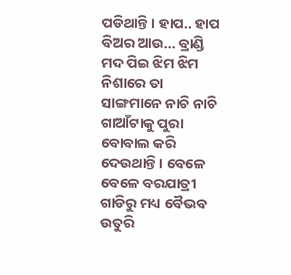ପଡିଥାନ୍ତି । ହାପ.. ହାପ ବିଅର ଆଉ... ବ୍ରାଣ୍ଡି ମଦ ପିଇ ଝିମ ଝିମ ନିଶାରେ ତା ସାଙ୍ଗମାନେ ନାଚି ନାଚି ଗାଆଁଟାକୁ ପୁରା ବୋବାଲ କରି ଦେଉଥାନ୍ତି। ବେଳେ ବେଳେ ବରଯାତ୍ରୀ ଗାଡିରୁ ମଧ୍ୟ ବୈଭବ ଉତୁରି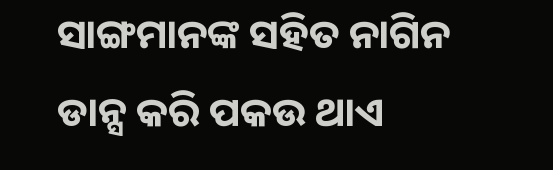ସାଙ୍ଗମାନଙ୍କ ସହିତ ନାଗିନ ଡାନ୍ସ କରି ପକଉ ଥାଏ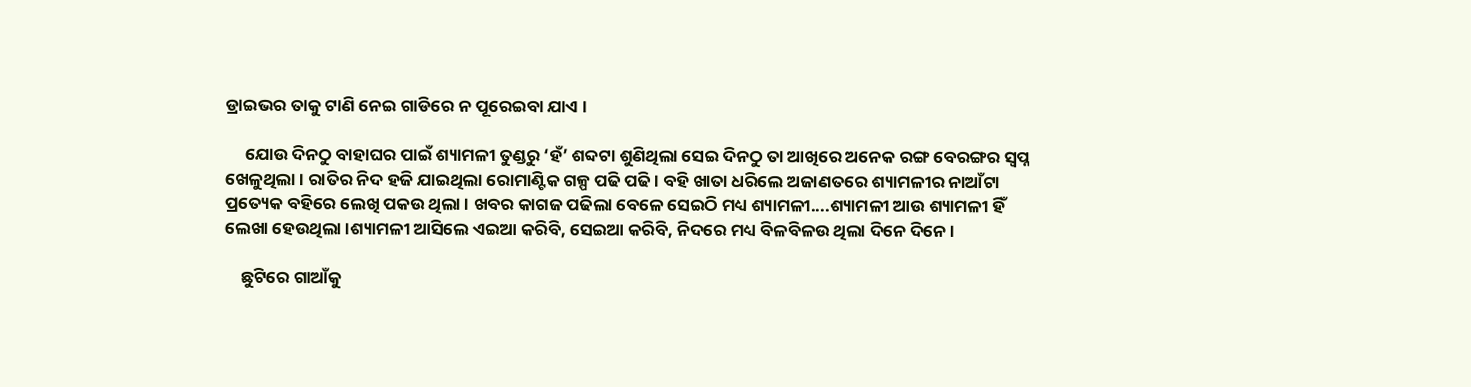ଡ୍ରାଇଭର ତାକୁ ଟାଣି ନେଇ ଗାଡିରେ ନ ପୂରେଇବା ଯାଏ ।

     ଯୋଉ ଦିନଠୁ ବାହାଘର ପାଇଁ ଶ୍ୟାମଳୀ ତୁଣ୍ଡରୁ ‘ହଁ’ ଶବ୍ଦଟା ଶୁଣିଥିଲା ସେଇ ଦିନଠୁ ତା ଆଖିରେ ଅନେକ ରଙ୍ଗ ବେରଙ୍ଗର ସ୍ଵପ୍ନ ଖେଳୁଥିଲା । ରାତିର ନିଦ ହଜି ଯାଇଥିଲା ରୋମାଣ୍ଟିକ ଗଳ୍ପ ପଢି ପଢି । ବହି ଖାତା ଧରିଲେ ଅଜାଣତରେ ଶ୍ୟାମଳୀର ନାଆଁଟା ପ୍ରତ୍ୟେକ ବହିରେ ଲେଖି ପକଉ ଥିଲା । ଖବର କାଗଜ ପଢିଲା ବେଳେ ସେଇଠି ମଧ୍ୟ ଶ୍ୟାମଳୀ....ଶ୍ୟାମଳୀ ଆଉ ଶ୍ୟାମଳୀ ହିଁ ଲେଖା ହେଉଥିଲା ।ଶ୍ୟାମଳୀ ଆସିଲେ ଏଇଆ କରିବି, ସେଇଆ କରିବି, ନିଦରେ ମଧ୍ୟ ବିଳବିଳଉ ଥିଲା ଦିନେ ଦିନେ ।

    ଛୁଟିରେ ଗାଆଁକୁ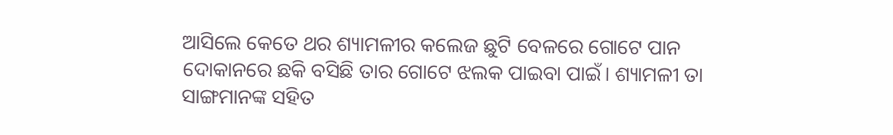ଆସିଲେ କେତେ ଥର ଶ୍ୟାମଳୀର କଲେଜ ଛୁଟି ବେଳରେ ଗୋଟେ ପାନ ଦୋକାନରେ ଛକି ବସିଛି ତାର ଗୋଟେ ଝଲକ ପାଇବା ପାଇଁ। ଶ୍ୟାମଳୀ ତା ସାଙ୍ଗମାନଙ୍କ ସହିତ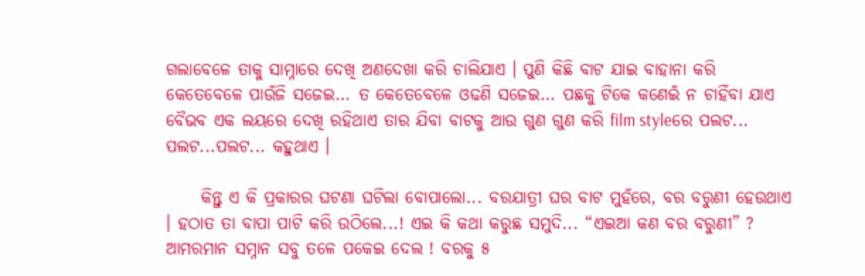ଗଲାବେଳେ ତାକୁ ସାମ୍ନାରେ ଦେଖି ଅଣଦେଖା କରି ଚାଲିଯାଏ । ପୁଣି କିଛି ବାଟ ଯାଇ ବାହାନା କରି କେତେବେଳେ ପାଉଁଜି ସଜେଇ... ତ କେତେବେଳେ ଓଢଣି ସଜେଇ... ପଛକୁ ଟିକେ କଣେଇଁ ନ ଚାହିଁବା ଯାଏ ବୈଭବ ଏକ ଲୟରେ ଦେଖି ରହିଥାଏ ତାର ଯିବା ବାଟକୁ ଆଉ ଗୁଣ ଗୁଣ କରି film styleରେ ପଲଟ... ପଲଟ...ପଲଟ... କହୁଥାଏ ।

     କିନ୍ତୁ ଏ କି ପ୍ରକାରର ଘଟଣା ଘଟିଲା ବୋପାଲୋ... ବରଯାତ୍ରୀ ଘର ବାଟ ମୁହଁରେ, ବର ବରୁଣୀ ହେଉଥାଏ । ହଠାତ ତା ବାପା ପାଟି କରି ଉଠିଲେ...! ଏଇ କି କଥା କରୁଛ ସମୁଦି... “ଏଇଆ କଣ ବର ବରୁଣୀ” ? ଆମରମାନ ସମ୍ନାନ ସବୁ ତଳେ ପକେଇ ଦେଲ ! ବରକୁ ୫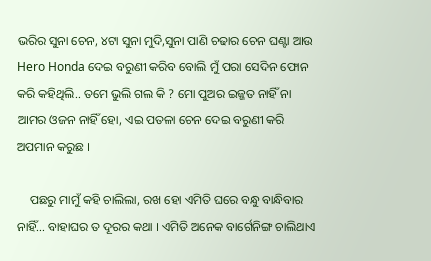ଭରିର ସୁନା ଚେନ, ୪ଟା ସୁନା ମୁଦି,ସୁନା ପାଣି ଚଢାର ଚେନ ଘଣ୍ଟା ଆଉ Hero Honda ଦେଇ ବରୁଣୀ କରିବ ବୋଲି ମୁଁ ପରା ସେଦିନ ଫୋନ କରି କହିଥିଲି.. ତମେ ଭୁଲି ଗଲ କି ? ମୋ ପୁଅର ଇଜ୍ଜତ ନାହିଁ ନା ଆମର ଓଜନ ନାହିଁ ହୋ, ଏଇ ପତଳା ଚେନ ଦେଇ ବରୁଣୀ କରି ଅପମାନ କରୁଛ ।

    ପଛରୁ ମାମୁଁ କହି ଚାଲିଲା, ରଖ ହୋ ଏମିତି ଘରେ ବନ୍ଧୁ ବାନ୍ଧିବାର ନାହିଁ... ବାହାଘର ତ ଦୂରର କଥା । ଏମିତି ଅନେକ ବାର୍ଗେନିଙ୍ଗ ଚାଲିଥାଏ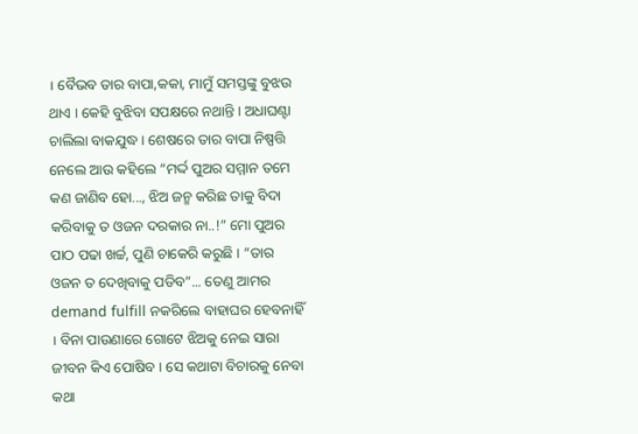। ବୈଭବ ତାର ବାପା,କକା, ମାମୁଁ ସମସ୍ତଙ୍କୁ ବୁଝଉ ଥାଏ । କେହି ବୁଝିବା ସପକ୍ଷରେ ନଥାନ୍ତି । ଅଧାଘଣ୍ଟା ଚାଲିଲା ବାକଯୁଦ୍ଧ । ଶେଷରେ ତାର ବାପା ନିଷ୍ପତ୍ତି ନେଲେ ଆଉ କହିଲେ “ମର୍ଦ୍ଦ ପୁଅର ସମ୍ମାନ ତମେ କଣ ଜାଣିବ ହୋ..., ଝିଅ ଜନ୍ମ କରିଛ ତାକୁ ବିଦା କରିବାକୁ ତ ଓଜନ ଦରକାର ନା..!” ମୋ ପୁଅର ପାଠ ପଢା ଖର୍ଚ୍ଚ, ପୁଣି ଚାକେରି କରୁଛି । “ତାର ଓଜନ ତ ଦେଖିବାକୁ ପଡିବ”... ତେଣୁ ଆମର demand fulfill ନକରିଲେ ବାହାଘର ହେବନାହିଁ । ବିନା ପାଉଣାରେ ଗୋଟେ ଝିଅକୁ ନେଇ ସାରା ଜୀବନ କିଏ ପୋଷିବ । ସେ କଥାଟା ବିଚାରକୁ ନେବା କଥା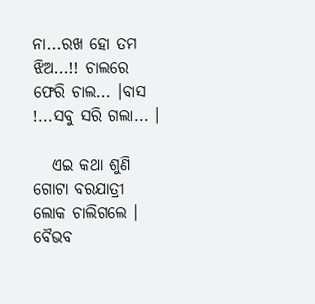ନା...ରଖ ହୋ ତମ ଝିଅ...!! ଚାଲରେ ଫେରି ଚାଲ... ।ବାସ !...ସବୁ ସରି ଗଲା... ।

   ଏଇ କଥା ଶୁଣି ଗୋଟା ବରଯାତ୍ରୀ ଲୋକ ଚାଲିଗଲେ । ବୈଭବ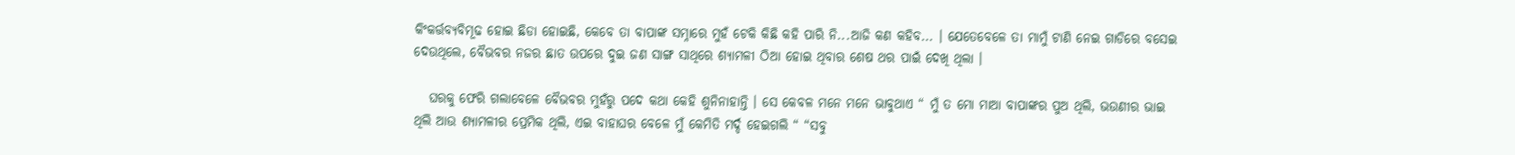କିଂକର୍ତ୍ତବ୍ୟବିମୂଢ ହୋଇ ଛିଡା ହୋଇଛି, କେବେ ତା ବାପାଙ୍କ ସମ୍ନାରେ ମୁହଁ ଟେକି କିଛି କହି ପାରି ନି...ଆଜି କଣ କହିବ... । ଯେତେବେଳେ ତା ମାମୁଁ ଟାଣି ନେଇ ଗାଡିରେ ବସେଇ ଦେଉଥିଲେ, ବୈଭବର ନଜର ଛାତ ଉପରେ ଦୁଇ ଜଣ ସାଙ୍ଗ ସାଥିରେ ଶ୍ୟାମଳୀ ଠିଆ ହୋଇ ଥିବାର ଶେଷ ଥର ପାଇଁ ଦେଖି ଥିଲା ।

   ଘରକୁ ଫେରି ଗଲାବେଳେ ବୈଭବର ମୁହଁରୁ ପଦେ କଥା କେହି ଶୁନିନାହାନ୍ତି । ସେ କେବଳ ମନେ ମନେ ଭାବୁଥାଏ “ ମୁଁ ତ ମୋ ମାଆ ବାପାଙ୍କର ପୁଅ ଥିଲି, ଭଉଣୀର ଭାଇ ଥିଲି ଆଉ ଶ୍ୟାମଳୀର ପ୍ରେମିକ ଥିଲି, ଏଇ ବାହାଘର ବେଳେ ମୁଁ କେମିତି ମର୍ଦ୍ଦ ହେଇଗଲି “ “ସବୁ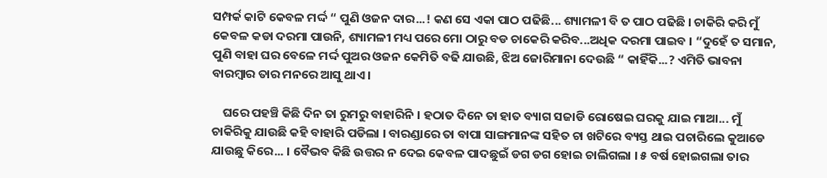ସମ୍ପର୍କ କାଟି କେବଳ ମର୍ଦ୍ଦ “ ପୁଣି ଓଜନ ଦାର...! କଣ ସେ ଏକା ପାଠ ପଢିଛି... ଶ୍ୟାମଳୀ ବି ତ ପାଠ ପଢିଛି । ଚାକିରି କରି ମୁଁ କେବଳ କଡା ଦରମା ପାଉନି, ଶ୍ୟାମଳୀ ମଧ୍ୟ ପରେ ମୋ ଠାରୁ ବଡ ଚାକେରି କରିବ...ଅଧିକ ଦରମା ପାଇବ । “ଦୁହେଁ ତ ସମାନ, ପୁଣି ବାହା ଘର ବେଳେ ମର୍ଦ୍ଦ ପୁଅର ଓଜନ କେମିତି ବଢି ଯାଉଛି, ଝିଅ ଜୋରିମାନା ଦେଉଛି “ କାହିଁକି...? ଏମିତି ଭାବନା ବାରମ୍ବାର ତାର ମନରେ ଆସୁ ଥାଏ ।

    ଘରେ ପହଞ୍ଚି କିଛି ଦିନ ତା ରୁମରୁ ବାହାରିନି । ହଠାତ ଦିନେ ତା ହାତ ବ୍ୟାଗ ସଜାଡି ରୋଷେଇ ଘରକୁ ଯାଇ ମାଆ... ମୁଁ ଚାକିରିକୁ ଯାଉଛି କହି ବାହାରି ପଡିଲା । ବାରଣ୍ଡାରେ ତା ବାପା ସାଙ୍ଗମାନଙ୍କ ସହିତ ଚା ଖଟିରେ ବ୍ୟସ୍ତ ଥାଇ ପଚାରିଲେ କୁଆଡେ ଯାଉଛୁ କିରେ... । ବୈଭବ କିଛି ଉତ୍ତର ନ ଦେଇ କେବଳ ପାଦଛୁଇଁ ଡଗ ଡଗ ହୋଇ ଚାଲିଗଲା । ୫ ବର୍ଷ ହୋଇଗଲା ତାର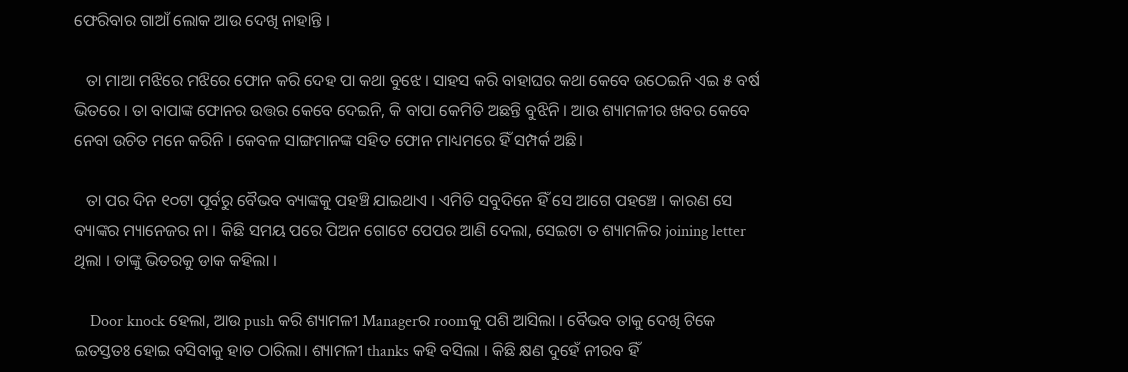ଫେରିବାର ଗାଆଁ ଲୋକ ଆଉ ଦେଖି ନାହାନ୍ତି ।

   ତା ମାଆ ମଝିରେ ମଝିରେ ଫୋନ କରି ଦେହ ପା କଥା ବୁଝେ । ସାହସ କରି ବାହାଘର କଥା କେବେ ଉଠେଇନି ଏଇ ୫ ବର୍ଷ ଭିତରେ । ତା ବାପାଙ୍କ ଫୋନର ଉତ୍ତର କେବେ ଦେଇନି, କି ବାପା କେମିତି ଅଛନ୍ତି ବୁଝିନି । ଆଉ ଶ୍ୟାମଳୀର ଖବର କେବେ ନେବା ଉଚିତ ମନେ କରିନି । କେବଳ ସାଙ୍ଗମାନଙ୍କ ସହିତ ଫୋନ ମାଧ୍ୟମରେ ହିଁ ସମ୍ପର୍କ ଅଛି।

   ତା ପର ଦିନ ୧୦ଟା ପୂର୍ବରୁ ବୈଭବ ବ୍ୟାଙ୍କକୁ ପହଞ୍ଚି ଯାଇଥାଏ । ଏମିତି ସବୁଦିନେ ହିଁ ସେ ଆଗେ ପହଞ୍ଚେ । କାରଣ ସେ ବ୍ୟାଙ୍କର ମ୍ୟାନେଜର ନା । କିଛି ସମୟ ପରେ ପିଅନ ଗୋଟେ ପେପର ଆଣି ଦେଲା, ସେଇଟା ତ ଶ୍ୟାମଳିର joining letter ଥିଲା । ତାଙ୍କୁ ଭିତରକୁ ଡାକ କହିଲା ।

    Door knock ହେଲା, ଆଉ push କରି ଶ୍ୟାମଳୀ Managerର roomକୁ ପଶି ଆସିଲା । ବୈଭବ ତାକୁ ଦେଖି ଟିକେ ଇତସ୍ତତଃ ହୋଇ ବସିବାକୁ ହାତ ଠାରିଲା। ଶ୍ୟାମଳୀ thanks କହି ବସିଲା । କିଛି କ୍ଷଣ ଦୁହେଁ ନୀରବ ହିଁ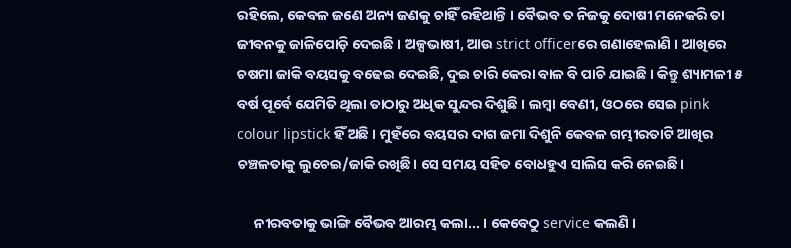ରହିଲେ, କେବଳ ଜଣେ ଅନ୍ୟ ଜଣକୁ ଚାହିଁ ରହିଥାନ୍ତି । ବୈଭବ ତ ନିଜକୁ ଦୋଷୀ ମନେକରି ତା ଜୀବନକୁ ଜାଳିପୋଡ଼ି ଦେଇଛି । ଅଳ୍ପଭାଷୀ, ଆଉ strict officerରେ ଗଣାହେଲାଣି । ଆଖିରେ ଚଷମା ଜାକି ବୟସକୁ ବଢେଇ ଦେଇଛି, ଦୁଇ ଚାରି କେରା ବାଳ ବି ପାଚି ଯାଇଛି । କିନ୍ତୁ ଶ୍ୟାମଳୀ ୫ ବର୍ଷ ପୂର୍ବେ ଯେମିତି ଥିଲା ତାଠାରୁ ଅଧିକ ସୁନ୍ଦର ଦିଶୁଛି । ଲମ୍ବା ବେଣୀ, ଓଠରେ ସେଇ pink colour lipstick ହିଁ ଅଛି । ମୁହଁରେ ବୟସର ଦାଗ ଜମା ଦିଶୁନି କେବଳ ଗମ୍ଭୀରତାଟି ଆଖିର ଚଞ୍ଚଳତାକୁ ଲୁଚେଇ/ଜାକି ରଖିଛି। ସେ ସମୟ ସହିତ ବୋଧହୁଏ ସାଲିସ କରି ନେଇଛି।

     ନୀରବତାକୁ ଭାଙ୍ଗି ବୈଭବ ଆରମ୍ଭ କଲା... । କେବେଠୁ service କଲଣି ।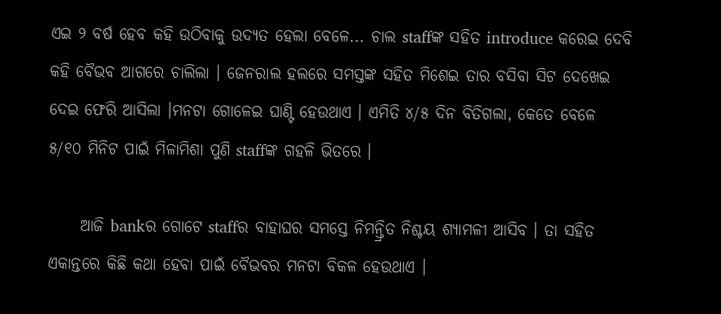ଏଇ ୨ ବର୍ଷ ହେବ କହି ଉଠିବାକୁ ଉଦ୍ୟତ ହେଲା ବେଳେ... ଚାଲ staffଙ୍କ ସହିତ introduce କରେଇ ଦେବି କହି ବୈଭବ ଆଗରେ ଚାଲିଲା । ଜେନରାଲ ହଲରେ ସମସ୍ତଙ୍କ ସହିତ ମିଶେଇ ତାର ବସିବା ସିଟ ଦେଖେଇ ଦେଇ ଫେରି ଆସିଲା ।ମନଟା ଗୋଳେଇ ଘାଣ୍ଟି ହେଉଥାଏ । ଏମିତି ୪/୫ ଦିନ ବିତିଗଲା, କେତେ ବେଳେ ୫/୧୦ ମିନିଟ ପାଇଁ ମିଳାମିଶା ପୁଣି staffଙ୍କ ଗହଳି ଭିତରେ ।

     ଆଜି bankର ଗୋଟେ staffର ବାହାଘର ସମସ୍ତେ ନିମନ୍ତ୍ରିତ ନିଶ୍ଚୟ ଶ୍ୟାମଳୀ ଆସିବ । ତା ସହିତ ଏକାନ୍ତରେ କିଛି କଥା ହେବା ପାଇଁ ବୈଭବର ମନଟା ବିକଳ ହେଉଥାଏ ।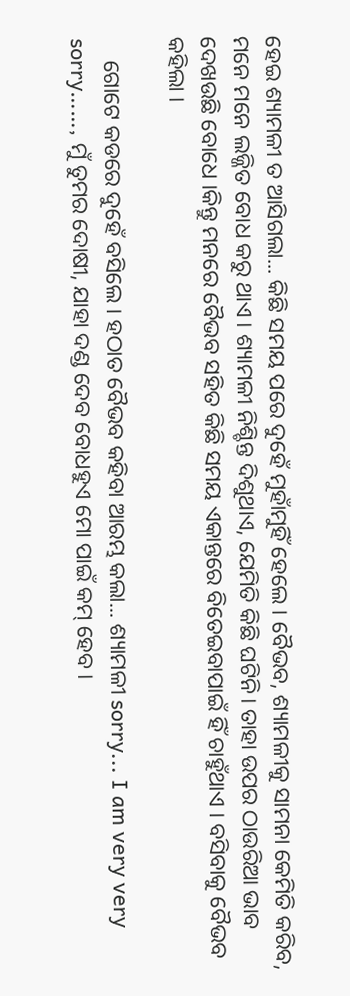ହେଇ ଶ୍ୟାମଳୀ ତ ଆସିଗଲା... କିଛି ସମୟ ପରେ ଦୁହେଁ ମୁହାଁମୁହିଁ ହେଲେ । ବୈଭବ, ଶ୍ୟାମଳୀକୁ ସାମନା କେମିତି କରିବ, ମନେ ମନେ ଲଜ୍ଜିତ ବୋଧ କରୁ ଥାଏ । ଶ୍ୟାମଳୀ ନିଶ୍ଚିନ୍ତ ଦିଶୁଥାଏ, ଯେମିତି କିଛି ଘଟିନି। ତାହା ଉପର ଠାଉରିଆ ଭାବ ଦେଖଉଛି ବୋଧେ ।କିନ୍ତୁ ମନରେ ବୈଭବ ସହିତ କିଛି ସମୟ ଏକାନ୍ତରେ ବିତେଇବାପାଇଁ ହିଁ ଚାହୁଁଥାଏ । ବସିବାକୁ ବୈଭବ କହିଲା ।

    ଗୋଟେ କଡରେ ଦୁହେଁ ବସିଲେ । ହଠାତ ବୈଭବ କହିବା ଆରମ୍ଭ କଲା... ଶ୍ୟାମଳୀ sorry... I am very very sorry……, ମୁଁ ତୁମର ଦୋଷୀ, ଯାହା ଦଣ୍ଡ ଦେବ ବୋଧହୁଏ ମୋ ପାଇଁ କମ୍ ହେବ ।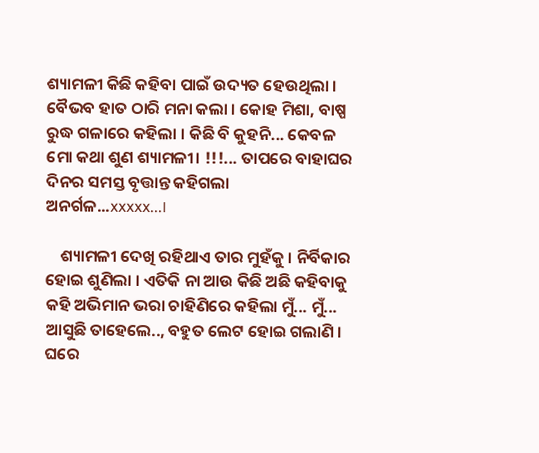ଶ୍ୟାମଳୀ କିଛି କହିବା ପାଇଁ ଉଦ୍ୟତ ହେଉଥିଲା । ବୈଭବ ହାତ ଠାରି ମନା କଲା । କୋହ ମିଶା, ବାଷ୍ପ ରୁଦ୍ଧ ଗଳାରେ କହିଲା । କିଛି ବି କୁହନି... କେବଳ ମୋ କଥା ଶୁଣ ଶ୍ୟାମଳୀ। !!!... ତାପରେ ବାହାଘର ଦିନର ସମସ୍ତ ବୃତ୍ତାନ୍ତ କହିଗଲା ଅନର୍ଗଳ...xxxxx...।

    ଶ୍ୟାମଳୀ ଦେଖି ରହିଥାଏ ତାର ମୁହଁକୁ । ନିର୍ବିକାର ହୋଇ ଶୁଣିଲା । ଏତିକି ନା ଆଉ କିଛି ଅଛି କହିବାକୁ କହି ଅଭିମାନ ଭରା ଚାହିଣିରେ କହିଲା ମୁଁ... ମୁଁ... ଆସୁଛି ତାହେଲେ.., ବହୁତ ଲେଟ ହୋଇ ଗଲାଣି । ଘରେ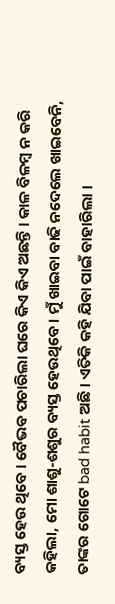ବ୍ୟସ୍ତ ହେଉ ଥିବେ । ବୈଭବ ପଚାରିଲା ଘରେ କିଏ କିଏ ଅଛନ୍ତି । କାଳ ବିଳମ୍ବ ନ କରି କହିଲା, ମୋ ଶାଶୁ-ଶଶୁର ବ୍ୟସ୍ତ ହେଉଥିବେ। ମୁଁ ଖାଇବା ବାଢି ନଦେଲେ ଖାଇବେନି, ତାଙ୍କର ଗୋଟେ bad habit ଅଛି । ଏତିକି କହି ଯିବା ପାଇଁ ବାହାରିଲା ।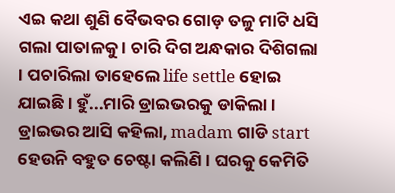ଏଇ କଥା ଶୁଣି ବୈଭବର ଗୋଡ଼ ତଳୁ ମାଟି ଧସି ଗଲା ପାତାଳକୁ । ଚାରି ଦିଗ ଅନ୍ଧକାର ଦିଶିଗଲା । ପଚାରିଲା ତାହେଲେ life settle ହୋଇ ଯାଇଛି । ହୁଁ...ମାରି ଡ୍ରାଇଭରକୁ ଡାକିଲା । ଡ୍ରାଇଭର ଆସି କହିଲା, madam ଗାଡି start ହେଉନି ବହୁତ ଚେଷ୍ଟା କଲିଣି । ଘରକୁ କେମିତି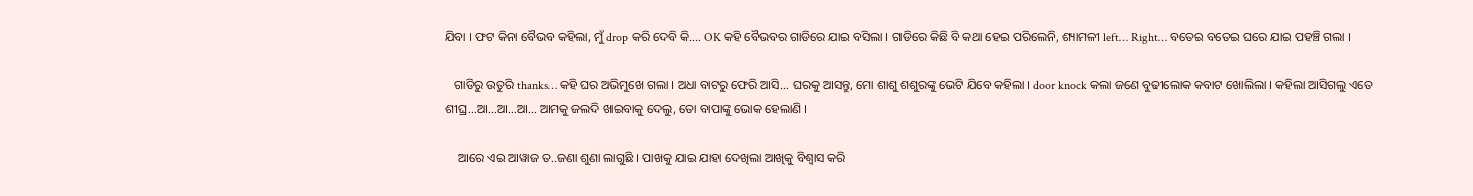ଯିବା । ଫଟ କିନା ବୈଭବ କହିଲା, ମୁଁ drop କରି ଦେବି କି.... OK କହି ବୈଭବର ଗାଡିରେ ଯାଇ ବସିଲା । ଗାଡିରେ କିଛି ବି କଥା ହେଇ ପରିଲେନି, ଶ୍ୟାମଳୀ left… Right… ବତେଇ ବତେଇ ଘରେ ଯାଇ ପହଞ୍ଚି ଗଲା ।

   ଗାଡିରୁ ଉତୁରି thanks… କହି ଘର ଅଭିମୁଖେ ଗଲା । ଅଧା ବାଟରୁ ଫେରି ଆସି... ଘରକୁ ଆସନ୍ତୁ, ମୋ ଶାଶୁ ଶଶୁରଙ୍କୁ ଭେଟି ଯିବେ କହିଲା । door knock କଲା ଜଣେ ବୁଢୀଲୋକ କବାଟ ଖୋଲିଲା । କହିଲା ଆସିଗଲୁ ଏତେ ଶୀଘ୍ର...ଆ...ଆ...ଆ... ଆମକୁ ଜଲଦି ଖାଇବାକୁ ଦେଲୁ, ତୋ ବାପାଙ୍କୁ ଭୋକ ହେଲାଣି ।

    ଆରେ ଏଇ ଆୱାଜ ତ..ଜଣା ଶୁଣା ଲାଗୁଛି । ପାଖକୁ ଯାଇ ଯାହା ଦେଖିଲା ଆଖିକୁ ବିଶ୍ୱାସ କରି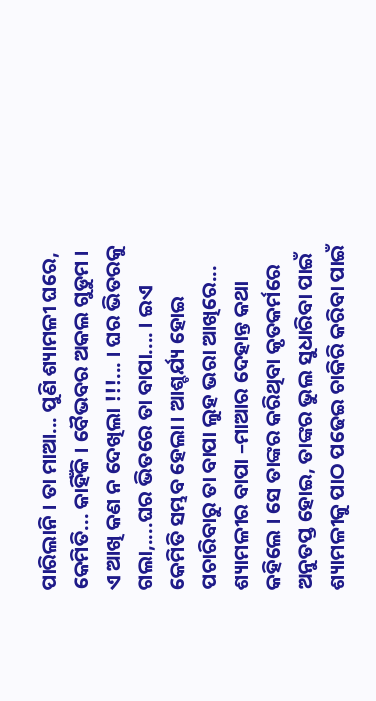ପାରିଲାନି । ତା ମାଆ... ପୁଣି ଶ୍ୟାମଳୀ ଘରେ, କେମିତି... କାହିଁକି । ବୈଭବର ଅକଲ ଗୁଡୁମ । ଏ ଆଖି କଣ ନ ଦେଖିଲା !!!... । ଘର ଭିତରକୁ ଗଲା,....ଘର ଭିତରେ ତା ବାପା.... । ଇଏ କେମିତି ସମ୍ଭବ ହେଲା। ଆଶ୍ଚର୍ଯ୍ୟ ହୋଇ ପଚାରିବାରୁ ତା ବାପା ଲୁହ ଭରା ଆଖିରେ... ଶ୍ୟାମଳୀର ବାପା –ମାଆର ଦେହାନ୍ତ କଥା କହିଲେ । ସେ ତାଙ୍କର କରିଥିବା କୃତକର୍ମରେ ଅନୁତପ୍ତ ହୋଇ, ତାଙ୍କର ଭୁଲ ସୁଧାରିବା ପାଇଁ ଶ୍ୟାମଳୀକୁ ପାଠ ପଢେଇ ଚାକିରି କରିବା ପାଇଁ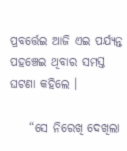ପ୍ରବର୍ତ୍ତେଇ ଆଜି ଏଇ ପର୍ଯ୍ୟନ୍ତ ପହଞ୍ଚେଇ ଥିବାର ସମସ୍ତ ଘଟଣା କହିଲେ ।

    “ସେ ନିରେଖି ଦେଖିଲା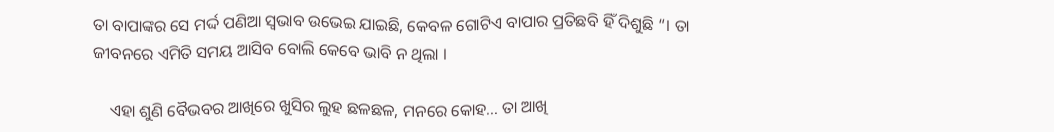ତା ବାପାଙ୍କର ସେ ମର୍ଦ୍ଦ ପଣିଆ ସ୍ଵଭାବ ଉଭେଇ ଯାଇଛି, କେବଳ ଗୋଟିଏ ବାପାର ପ୍ରତିଛବି ହିଁ ଦିଶୁଛି “। ତା ଜୀବନରେ ଏମିତି ସମୟ ଆସିବ ବୋଲି କେବେ ଭାବି ନ ଥିଲା ।

    ଏହା ଶୁଣି ବୈଭବର ଆଖିରେ ଖୁସିର ଲୁହ ଛଳଛଳ, ମନରେ କୋହ... ତା ଆଖି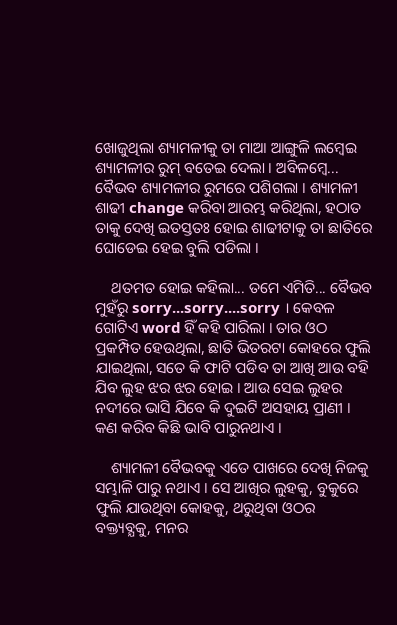ଖୋଜୁଥିଲା ଶ୍ୟାମଳୀକୁ ତା ମାଆ ଆଙ୍ଗୁଳି ଲମ୍ବେଇ ଶ୍ୟାମଳୀର ରୁମ୍ ବତେଇ ଦେଲା । ଅବିଳମ୍ବେ... ବୈଭବ ଶ୍ୟାମଳୀର ରୁମରେ ପଶିଗଲା । ଶ୍ୟାମଳୀ ଶାଢୀ change କରିବା ଆରମ୍ଭ କରିଥିଲା, ହଠାତ ତାକୁ ଦେଖି ଇତସ୍ତତଃ ହୋଇ ଶାଢୀଟାକୁ ତା ଛାତିରେ ଘୋଡେଇ ହେଇ ବୁଲି ପଡିଲା ।

    ଥତମତ ହୋଇ କହିଲା... ତମେ ଏମିତି... ବୈଭବ ମୁହଁରୁ sorry...sorry....sorry । କେବଳ ଗୋଟିଏ word ହିଁ କହି ପାରିଲା । ତାର ଓଠ ପ୍ରକମ୍ପିତ ହେଉଥିଲା, ଛାତି ଭିତରଟା କୋହରେ ଫୁଲି ଯାଇଥିଲା, ସତେ କି ଫାଟି ପଡିବ ତା ଆଖି ଆଉ ବହି ଯିବ ଲୁହ ଝର ଝର ହୋଇ । ଆଉ ସେଇ ଲୁହର ନଦୀରେ ଭାସି ଯିବେ କି ଦୁଇଟି ଅସହାୟ ପ୍ରାଣୀ । କଣ କରିବ କିଛି ଭାବି ପାରୁନଥାଏ ।

    ଶ୍ୟାମଳୀ ବୈଭବକୁ ଏତେ ପାଖରେ ଦେଖି ନିଜକୁ ସମ୍ଭାଳି ପାରୁ ନଥାଏ । ସେ ଆଖିର ଲୁହକୁ, ବୁକୁରେ ଫୁଲି ଯାଉଥିବା କୋହକୁ, ଥରୁଥିବା ଓଠର ବକ୍ତ୍ୟବ୍ଯକୁ, ମନର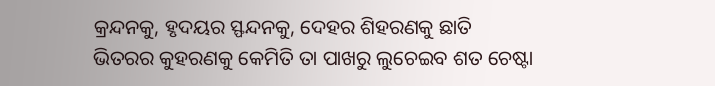କ୍ରନ୍ଦନକୁ, ହୃଦୟର ସ୍ଫନ୍ଦନକୁ, ଦେହର ଶିହରଣକୁ ଛାତି ଭିତରର କୁହରଣକୁ କେମିତି ତା ପାଖରୁ ଲୁଚେଇବ ଶତ ଚେଷ୍ଟା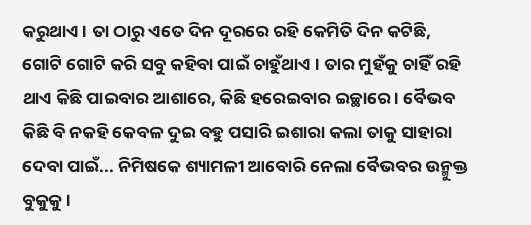କରୁଥାଏ । ତା ଠାରୁ ଏତେ ଦିନ ଦୂରରେ ରହି କେମିତି ଦିନ କଟିଛି, ଗୋଟି ଗୋଟି କରି ସବୁ କହିବା ପାଇଁ ଚାହୁଁଥାଏ । ତାର ମୁହଁକୁ ଚାହିଁ ରହି ଥାଏ କିଛି ପାଇବାର ଆଶାରେ, କିଛି ହରେଇବାର ଇଚ୍ଛାରେ । ବୈଭବ କିଛି ବି ନକହି କେବଳ ଦୁଇ ବହୁ ପସାରି ଇଶାରା କଲା ତାକୁ ସାହାରା ଦେବା ପାଇଁ... ନିମିଷକେ ଶ୍ୟାମଳୀ ଆବୋରି ନେଲା ବୈଭବର ଉନ୍ମୁକ୍ତ ବୁକୁକୁ ।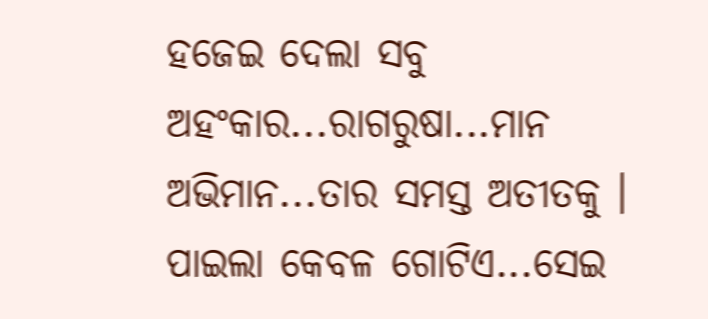ହଜେଇ ଦେଲା ସବୁ ଅହଂକାର...ରାଗରୁଷା...ମାନ ଅଭିମାନ...ତାର ସମସ୍ତ ଅତୀତକୁ । ପାଇଲା କେବଳ ଗୋଟିଏ...ସେଇ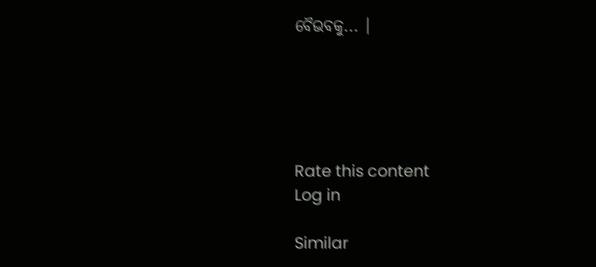ବୈଭବକୁ... ।





Rate this content
Log in

Similar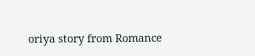oriya story from Romance